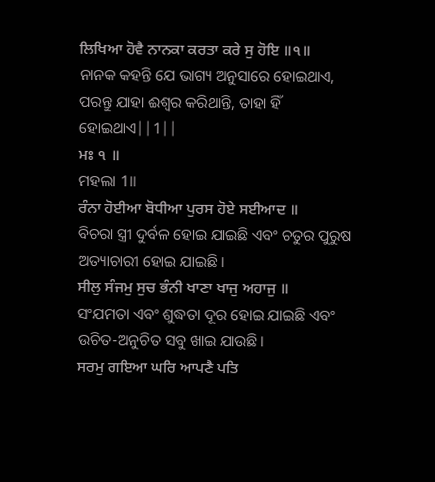ਲਿਖਿਆ ਹੋਵੈ ਨਾਨਕਾ ਕਰਤਾ ਕਰੇ ਸੁ ਹੋਇ ॥੧॥
ନାନକ କହନ୍ତି ଯେ ଭାଗ୍ୟ ଅନୁସାରେ ହୋଇଥାଏ, ପରନ୍ତୁ ଯାହା ଈଶ୍ଵର କରିଥାନ୍ତି, ତାହା ହିଁ ହୋଇଥାଏ||1||
ਮਃ ੧ ॥
ମହଲା 1॥
ਰੰਨਾ ਹੋਈਆ ਬੋਧੀਆ ਪੁਰਸ ਹੋਏ ਸਈਆਦ ॥
ବିଚରା ସ୍ତ୍ରୀ ଦୁର୍ବଳ ହୋଇ ଯାଇଛି ଏବଂ ଚତୁର ପୁରୁଷ ଅତ୍ୟାଚାରୀ ହୋଇ ଯାଇଛି।
ਸੀਲੁ ਸੰਜਮੁ ਸੁਚ ਭੰਨੀ ਖਾਣਾ ਖਾਜੁ ਅਹਾਜੁ ॥
ସଂଯମତା ଏବଂ ଶୁଦ୍ଧତା ଦୂର ହୋଇ ଯାଇଛି ଏବଂ ଉଚିତ-ଅନୁଚିତ ସବୁ ଖାଇ ଯାଉଛି।
ਸਰਮੁ ਗਇਆ ਘਰਿ ਆਪਣੈ ਪਤਿ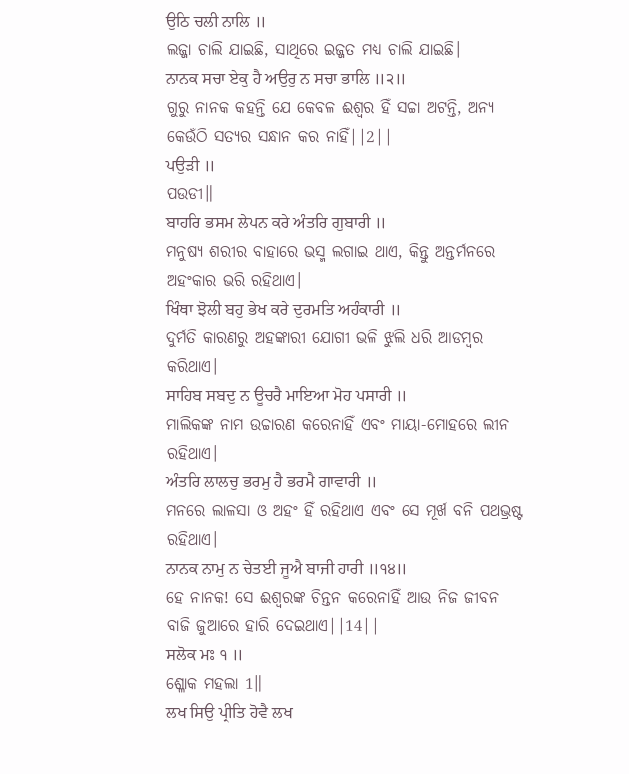ਉਠਿ ਚਲੀ ਨਾਲਿ ॥
ଲଜ୍ଜା ଚାଲି ଯାଇଛି, ସାଥିରେ ଇଜ୍ଜତ ମଧ୍ୟ ଚାଲି ଯାଇଛି।
ਨਾਨਕ ਸਚਾ ਏਕੁ ਹੈ ਅਉਰੁ ਨ ਸਚਾ ਭਾਲਿ ॥੨॥
ଗୁରୁ ନାନକ କହନ୍ତି ଯେ କେବଳ ଈଶ୍ଵର ହିଁ ସଚ୍ଚା ଅଟନ୍ତି, ଅନ୍ୟ କେଉଁଠି ସତ୍ୟର ସନ୍ଧାନ କର ନାହିଁ||2||
ਪਉੜੀ ॥
ପଉଡୀ॥
ਬਾਹਰਿ ਭਸਮ ਲੇਪਨ ਕਰੇ ਅੰਤਰਿ ਗੁਬਾਰੀ ॥
ମନୁଷ୍ୟ ଶରୀର ବାହାରେ ଭସ୍ମ ଲଗାଇ ଥାଏ, କିନ୍ତୁ ଅନ୍ତର୍ମନରେ ଅହଂକାର ଭରି ରହିଥାଏ।
ਖਿੰਥਾ ਝੋਲੀ ਬਹੁ ਭੇਖ ਕਰੇ ਦੁਰਮਤਿ ਅਹੰਕਾਰੀ ॥
ଦୁର୍ମତି କାରଣରୁ ଅହଙ୍କାରୀ ଯୋଗୀ ଭଳି ଝୁଲି ଧରି ଆଡମ୍ବର କରିଥାଏ।
ਸਾਹਿਬ ਸਬਦੁ ਨ ਊਚਰੈ ਮਾਇਆ ਮੋਹ ਪਸਾਰੀ ॥
ମାଲିକଙ୍କ ନାମ ଉଚ୍ଚାରଣ କରେନାହିଁ ଏବଂ ମାୟା-ମୋହରେ ଲୀନ ରହିଥାଏ।
ਅੰਤਰਿ ਲਾਲਚੁ ਭਰਮੁ ਹੈ ਭਰਮੈ ਗਾਵਾਰੀ ॥
ମନରେ ଲାଳସା ଓ ଅହଂ ହିଁ ରହିଥାଏ ଏବଂ ସେ ମୂର୍ଖ ବନି ପଥଭ୍ରଷ୍ଟ ରହିଥାଏ।
ਨਾਨਕ ਨਾਮੁ ਨ ਚੇਤਈ ਜੂਐ ਬਾਜੀ ਹਾਰੀ ॥੧੪॥
ହେ ନାନକ! ସେ ଈଶ୍ଵରଙ୍କ ଚିନ୍ତନ କରେନାହିଁ ଆଉ ନିଜ ଜୀବନ ବାଜି ଜୁଆରେ ହାରି ଦେଇଥାଏ||14||
ਸਲੋਕ ਮਃ ੧ ॥
ଶ୍ଳୋକ ମହଲା 1॥
ਲਖ ਸਿਉ ਪ੍ਰੀਤਿ ਹੋਵੈ ਲਖ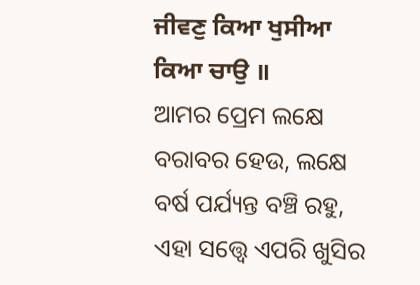ਜੀਵਣੁ ਕਿਆ ਖੁਸੀਆ ਕਿਆ ਚਾਉ ॥
ଆମର ପ୍ରେମ ଲକ୍ଷେ ବରାବର ହେଉ, ଲକ୍ଷେ ବର୍ଷ ପର୍ଯ୍ୟନ୍ତ ବଞ୍ଚି ରହୁ, ଏହା ସତ୍ତ୍ୱେ ଏପରି ଖୁସିର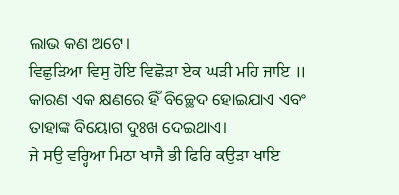ଲାଭ କଣ ଅଟେ।
ਵਿਛੁੜਿਆ ਵਿਸੁ ਹੋਇ ਵਿਛੋੜਾ ਏਕ ਘੜੀ ਮਹਿ ਜਾਇ ॥
କାରଣ ଏକ କ୍ଷଣରେ ହିଁ ବିଚ୍ଛେଦ ହୋଇଯାଏ ଏବଂ ତାହାଙ୍କ ବିୟୋଗ ଦୁଃଖ ଦେଇଥାଏ।
ਜੇ ਸਉ ਵਰ੍ਹਿਆ ਮਿਠਾ ਖਾਜੈ ਭੀ ਫਿਰਿ ਕਉੜਾ ਖਾਇ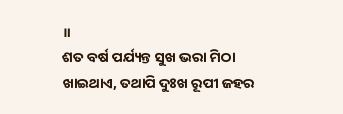॥
ଶତ ବର୍ଷ ପର୍ଯ୍ୟନ୍ତ ସୁଖ ଭରା ମିଠା ଖାଇଥାଏ, ତଥାପି ଦୁଃଖ ରୂପୀ ଜହର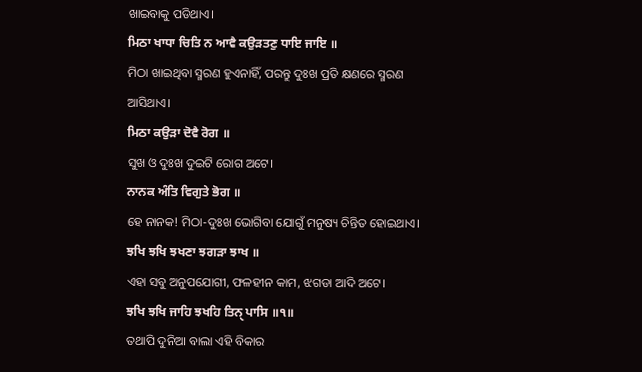ଖାଇବାକୁ ପଡିଥାଏ।
ਮਿਠਾ ਖਾਧਾ ਚਿਤਿ ਨ ਆਵੈ ਕਉੜਤਣੁ ਧਾਇ ਜਾਇ ॥
ମିଠା ଖାଇଥିବା ସ୍ମରଣ ହୁଏନାହିଁ, ପରନ୍ତୁ ଦୁଃଖ ପ୍ରତି କ୍ଷଣରେ ସ୍ମରଣ ଆସିଥାଏ।
ਮਿਠਾ ਕਉੜਾ ਦੋਵੈ ਰੋਗ ॥
ସୁଖ ଓ ଦୁଃଖ ଦୁଇଟି ରୋଗ ଅଟେ।
ਨਾਨਕ ਅੰਤਿ ਵਿਗੁਤੇ ਭੋਗ ॥
ହେ ନାନକ! ମିଠା-ଦୁଃଖ ଭୋଗିବା ଯୋଗୁଁ ମନୁଷ୍ୟ ଚିନ୍ତିତ ହୋଇଥାଏ।
ਝਖਿ ਝਖਿ ਝਖਣਾ ਝਗੜਾ ਝਾਖ ॥
ଏହା ସବୁ ଅନୁପଯୋଗୀ, ଫଳହୀନ କାମ, ଝଗଡା ଆଦି ଅଟେ।
ਝਖਿ ਝਖਿ ਜਾਹਿ ਝਖਹਿ ਤਿਨੑ ਪਾਸਿ ॥੧॥
ତଥାପି ଦୁନିଆ ବାଲା ଏହି ବିକାର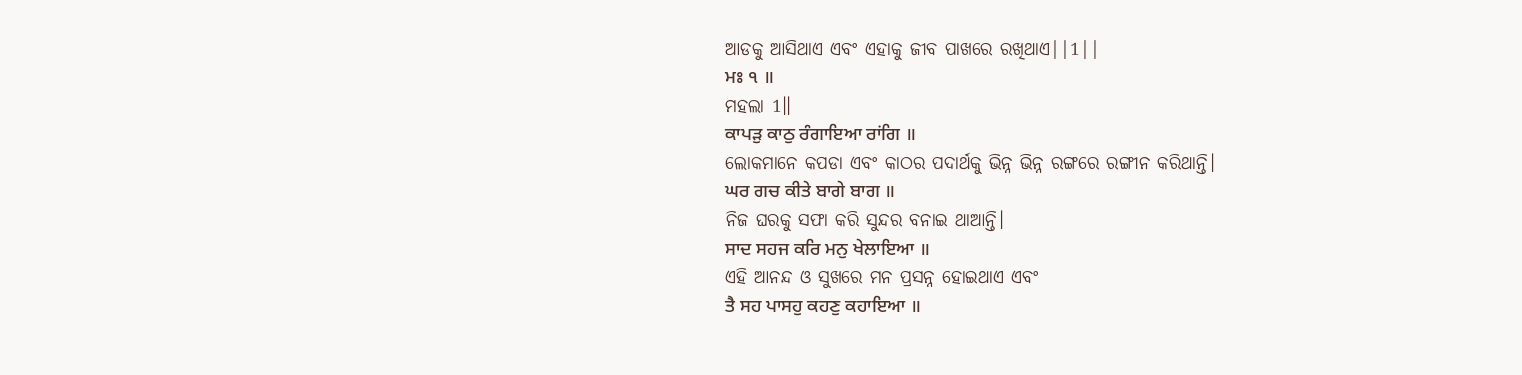ଆଡକୁ ଆସିଥାଏ ଏବଂ ଏହାକୁ ଜୀବ ପାଖରେ ରଖିଥାଏ||1||
ਮਃ ੧ ॥
ମହଲା 1॥
ਕਾਪੜੁ ਕਾਠੁ ਰੰਗਾਇਆ ਰਾਂਗਿ ॥
ଲୋକମାନେ କପଡା ଏବଂ କାଠର ପଦାର୍ଥକୁ ଭିନ୍ନ ଭିନ୍ନ ରଙ୍ଗରେ ରଙ୍ଗୀନ କରିଥାନ୍ତି।
ਘਰ ਗਚ ਕੀਤੇ ਬਾਗੇ ਬਾਗ ॥
ନିଜ ଘରକୁ ସଫା କରି ସୁନ୍ଦର ବନାଇ ଥାଆନ୍ତି।
ਸਾਦ ਸਹਜ ਕਰਿ ਮਨੁ ਖੇਲਾਇਆ ॥
ଏହି ଆନନ୍ଦ ଓ ସୁଖରେ ମନ ପ୍ରସନ୍ନ ହୋଇଥାଏ ଏବଂ
ਤੈ ਸਹ ਪਾਸਹੁ ਕਹਣੁ ਕਹਾਇਆ ॥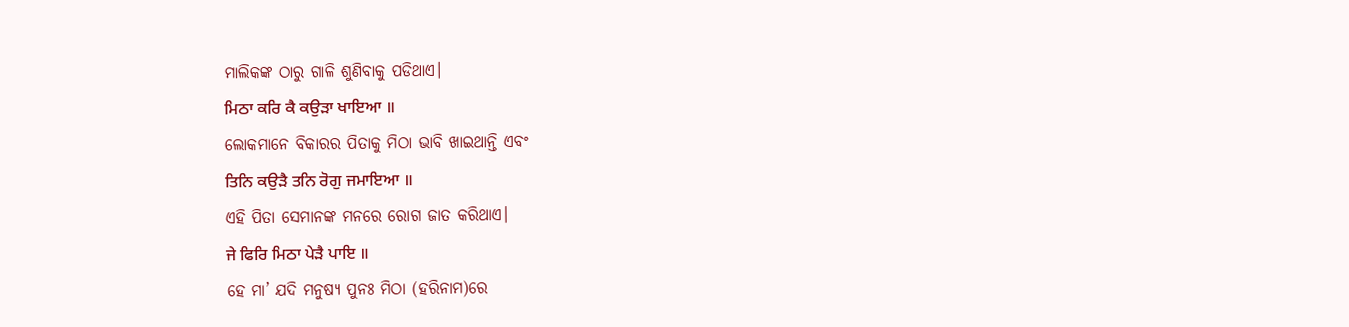ମାଲିକଙ୍କ ଠାରୁ ଗାଳି ଶୁଣିବାକୁ ପଡିଥାଏ।
ਮਿਠਾ ਕਰਿ ਕੈ ਕਉੜਾ ਖਾਇਆ ॥
ଲୋକମାନେ ବିକାରର ପିତାକୁ ମିଠା ଭାବି ଖାଇଥାନ୍ତି ଏବଂ
ਤਿਨਿ ਕਉੜੈ ਤਨਿ ਰੋਗੁ ਜਮਾਇਆ ॥
ଏହି ପିତା ସେମାନଙ୍କ ମନରେ ରୋଗ ଜାତ କରିଥାଏ।
ਜੇ ਫਿਰਿ ਮਿਠਾ ਪੇੜੈ ਪਾਇ ॥
ହେ ମା’ ଯଦି ମନୁଷ୍ୟ ପୁନଃ ମିଠା (ହରିନାମ)ରେ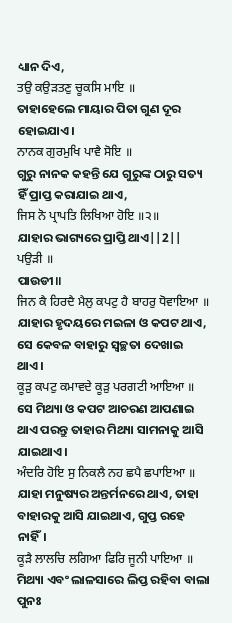ଧ୍ୟାନ ଦିଏ,
ਤਉ ਕਉੜਤਣੁ ਚੂਕਸਿ ਮਾਇ ॥
ତାହାହେଲେ ମାୟାର ପିତା ଗୁଣ ଦୂର ହୋଇଯାଏ।
ਨਾਨਕ ਗੁਰਮੁਖਿ ਪਾਵੈ ਸੋਇ ॥
ଗୁରୁ ନାନକ କହନ୍ତି ଯେ ଗୁରୁଙ୍କ ଠାରୁ ସତ୍ୟ ହିଁ ପ୍ରାପ୍ତ କରାଯାଇ ଥାଏ,
ਜਿਸ ਨੋ ਪ੍ਰਾਪਤਿ ਲਿਖਿਆ ਹੋਇ ॥੨॥
ଯାହାର ଭାଗ୍ୟରେ ପ୍ରାପ୍ତି ଥାଏ||2||
ਪਉੜੀ ॥
ପାଉଡୀ॥
ਜਿਨ ਕੈ ਹਿਰਦੈ ਮੈਲੁ ਕਪਟੁ ਹੈ ਬਾਹਰੁ ਧੋਵਾਇਆ ॥
ଯାହାର ହୃଦୟରେ ମଇଳା ଓ କପଟ ଥାଏ, ସେ କେବଳ ବାହାରୁ ସ୍ଵଚ୍ଛତା ଦେଖାଇ ଥାଏ।
ਕੂੜੁ ਕਪਟੁ ਕਮਾਵਦੇ ਕੂੜੁ ਪਰਗਟੀ ਆਇਆ ॥
ସେ ମିଥ୍ୟା ଓ କପଟ ଆଚରଣ ଆପଣାଇ ଥାଏ ପରନ୍ତୁ ତାହାର ମିଥ୍ୟା ସାମନାକୁ ଆସି ଯାଇଥାଏ।
ਅੰਦਰਿ ਹੋਇ ਸੁ ਨਿਕਲੈ ਨਹ ਛਪੈ ਛਪਾਇਆ ॥
ଯାହା ମନୁଷ୍ୟର ଅନ୍ତର୍ମନରେ ଥାଏ, ତାହା ବାହାରକୁ ଆସି ଯାଇଥାଏ, ଗୁପ୍ତ ରହେ ନାହିଁ।
ਕੂੜੈ ਲਾਲਚਿ ਲਗਿਆ ਫਿਰਿ ਜੂਨੀ ਪਾਇਆ ॥
ମିଥ୍ୟା ଏବଂ ଲାଳସାରେ ଲିପ୍ତ ରହିବା ବାଲା ପୁନଃ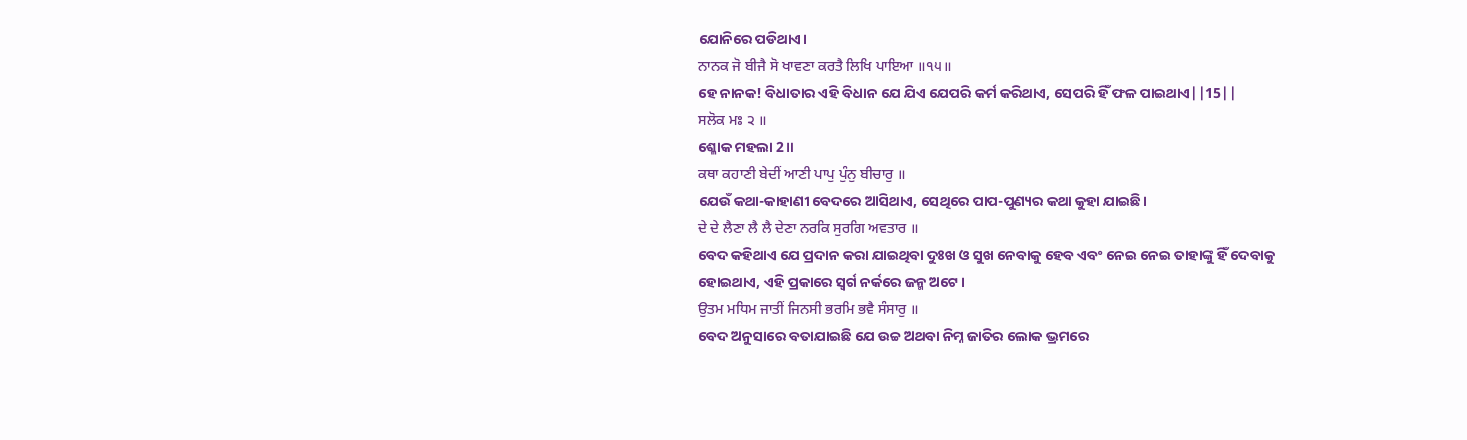ଯୋନିରେ ପଡିଥାଏ।
ਨਾਨਕ ਜੋ ਬੀਜੈ ਸੋ ਖਾਵਣਾ ਕਰਤੈ ਲਿਖਿ ਪਾਇਆ ॥੧੫॥
ହେ ନାନକ! ବିଧାତାର ଏହି ବିଧାନ ଯେ ଯିଏ ଯେପରି କର୍ମ କରିଥାଏ, ସେପରି ହିଁ ଫଳ ପାଇଥାଏ||15||
ਸਲੋਕ ਮਃ ੨ ॥
ଶ୍ଳୋକ ମହଲା 2॥
ਕਥਾ ਕਹਾਣੀ ਬੇਦੀਂ ਆਣੀ ਪਾਪੁ ਪੁੰਨੁ ਬੀਚਾਰੁ ॥
ଯେଉଁ କଥା-କାହାଣୀ ବେଦରେ ଆସିଥାଏ, ସେଥିରେ ପାପ-ପୁଣ୍ୟର କଥା କୁହା ଯାଇଛି।
ਦੇ ਦੇ ਲੈਣਾ ਲੈ ਲੈ ਦੇਣਾ ਨਰਕਿ ਸੁਰਗਿ ਅਵਤਾਰ ॥
ବେଦ କହିଥାଏ ଯେ ପ୍ରଦାନ କରା ଯାଇଥିବା ଦୁଃଖ ଓ ସୁଖ ନେବାକୁ ହେବ ଏବଂ ନେଇ ନେଇ ତାହାଙ୍କୁ ହିଁ ଦେବାକୁ ହୋଇଥାଏ, ଏହି ପ୍ରକାରେ ସ୍ଵର୍ଗ ନର୍କରେ ଜନ୍ମ ଅଟେ।
ਉਤਮ ਮਧਿਮ ਜਾਤੀਂ ਜਿਨਸੀ ਭਰਮਿ ਭਵੈ ਸੰਸਾਰੁ ॥
ବେଦ ଅନୁସାରେ ବତାଯାଇଛି ଯେ ଉଚ୍ଚ ଅଥବା ନିମ୍ନ ଜାତିର ଲୋକ ଭ୍ରମରେ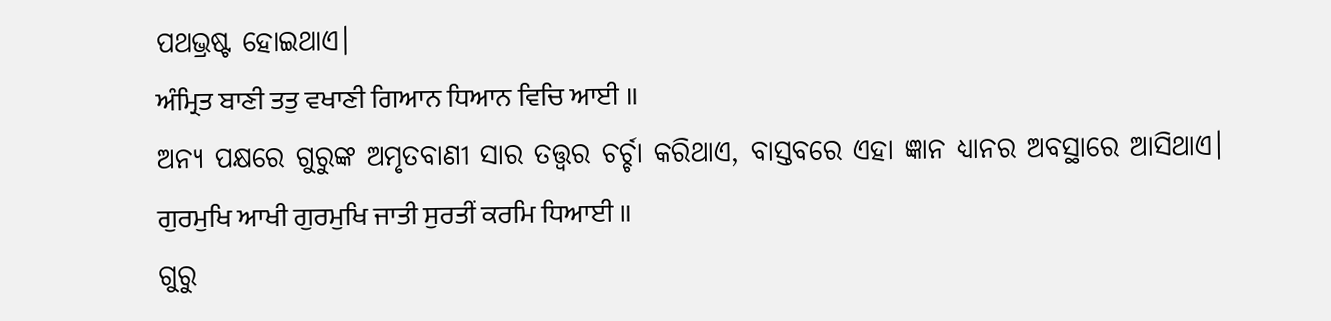ପଥଭ୍ରଷ୍ଟ ହୋଇଥାଏ।
ਅੰਮ੍ਰਿਤ ਬਾਣੀ ਤਤੁ ਵਖਾਣੀ ਗਿਆਨ ਧਿਆਨ ਵਿਚਿ ਆਈ ॥
ଅନ୍ୟ ପକ୍ଷରେ ଗୁରୁଙ୍କ ଅମୃତବାଣୀ ସାର ତତ୍ତ୍ଵର ଚର୍ଚ୍ଚା କରିଥାଏ, ବାସ୍ତବରେ ଏହା ଜ୍ଞାନ ଧ୍ୟାନର ଅବସ୍ଥାରେ ଆସିଥାଏ।
ਗੁਰਮੁਖਿ ਆਖੀ ਗੁਰਮੁਖਿ ਜਾਤੀ ਸੁਰਤੀਂ ਕਰਮਿ ਧਿਆਈ ॥
ଗୁରୁ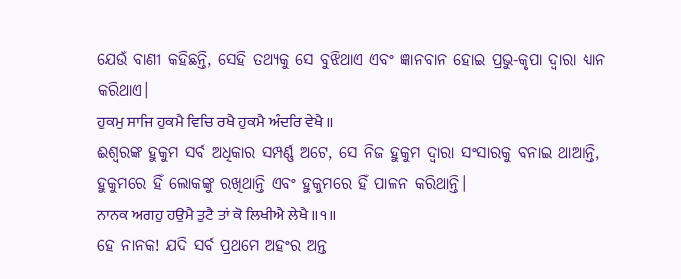ଯେଉଁ ବାଣୀ କହିଛନ୍ତି, ସେହି ତଥ୍ୟକୁ ସେ ବୁଝିଥାଏ ଏବଂ ଜ୍ଞାନବାନ ହୋଇ ପ୍ରଭୁ-କୃପା ଦ୍ଵାରା ଧ୍ୟାନ କରିଥାଏ।
ਹੁਕਮੁ ਸਾਜਿ ਹੁਕਮੈ ਵਿਚਿ ਰਖੈ ਹੁਕਮੈ ਅੰਦਰਿ ਵੇਖੈ ॥
ଈଶ୍ଵରଙ୍କ ହୁକୁମ ସର୍ବ ଅଧିକାର ସମ୍ପର୍ଣ୍ଣ ଅଟେ, ସେ ନିଜ ହୁକୁମ ଦ୍ଵାରା ସଂସାରକୁ ବନାଇ ଥାଆନ୍ତି, ହୁକୁମରେ ହିଁ ଲୋକଙ୍କୁ ରଖିଥାନ୍ତି ଏବଂ ହୁକୁମରେ ହିଁ ପାଳନ କରିଥାନ୍ତି।
ਨਾਨਕ ਅਗਹੁ ਹਉਮੈ ਤੁਟੈ ਤਾਂ ਕੋ ਲਿਖੀਐ ਲੇਖੈ ॥੧॥
ହେ ନାନକ! ଯଦି ସର୍ବ ପ୍ରଥମେ ଅହଂର ଅନ୍ତ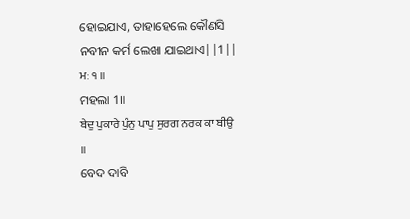ହୋଇଯାଏ, ତାହାହେଲେ କୌଣସି ନବୀନ କର୍ମ ଲେଖା ଯାଇଥାଏ||1||
ਮਃ ੧ ॥
ମହଲା 1॥
ਬੇਦੁ ਪੁਕਾਰੇ ਪੁੰਨੁ ਪਾਪੁ ਸੁਰਗ ਨਰਕ ਕਾ ਬੀਉ ॥
ବେଦ ଦାବି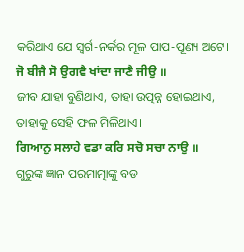କରିଥାଏ ଯେ ସ୍ଵର୍ଗ-ନର୍କର ମୂଳ ପାପ-ପୂଣ୍ୟ ଅଟେ।
ਜੋ ਬੀਜੈ ਸੋ ਉਗਵੈ ਖਾਂਦਾ ਜਾਣੈ ਜੀਉ ॥
ଜୀବ ଯାହା ବୁଣିଥାଏ, ତାହା ଉତ୍ପନ୍ନ ହୋଇଥାଏ, ତାହାକୁ ସେହି ଫଳ ମିଳିଥାଏ।
ਗਿਆਨੁ ਸਲਾਹੇ ਵਡਾ ਕਰਿ ਸਚੋ ਸਚਾ ਨਾਉ ॥
ଗୁରୁଙ୍କ ଜ୍ଞାନ ପରମାତ୍ମାଙ୍କୁ ବଡ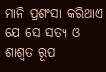ମାନି ପ୍ରଶଂସା କରିଥାଏ ଯେ ସେ ସତ୍ୟ ଓ ଶାଶ୍ଵତ ରୂପ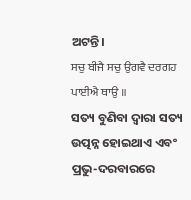ଅଟନ୍ତି।
ਸਚੁ ਬੀਜੈ ਸਚੁ ਉਗਵੈ ਦਰਗਹ ਪਾਈਐ ਥਾਉ ॥
ସତ୍ୟ ବୁଣିବା ଦ୍ଵାରା ସତ୍ୟ ଉତ୍ପନ୍ନ ହୋଇଥାଏ ଏବଂ ପ୍ରଭୁ-ଦରବାରରେ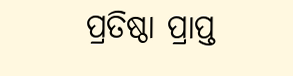ପ୍ରତିଷ୍ଠା ପ୍ରାପ୍ତ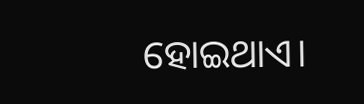ହୋଇଥାଏ।